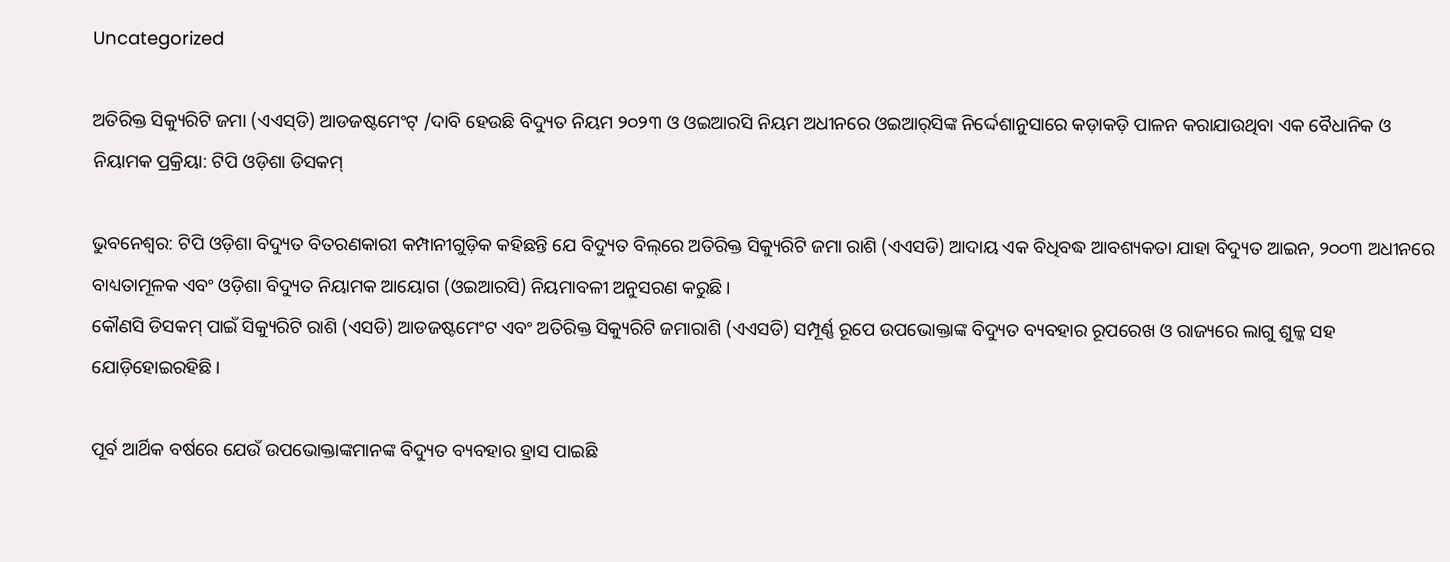Uncategorized

ଅତିରିକ୍ତ ସିକ୍ୟୁରିଟି ଜମା (ଏଏସ୍‌ଡି) ଆଡଜଷ୍ଟମେଂଟ୍ /ଦାବି ହେଉଛି ବିଦ୍ୟୁତ ନିୟମ ୨୦୨୩ ଓ ଓଇଆରସି ନିୟମ ଅଧୀନରେ ଓଇଆର୍‌ସିଙ୍କ ନିର୍ଦ୍ଦେଶାନୁସାରେ କଡ଼ାକଡ଼ି ପାଳନ କରାଯାଉଥିବା ଏକ ବୈଧାନିକ ଓ ନିୟାମକ ପ୍ରକ୍ରିୟା: ଟିପି ଓଡ଼ିଶା ଡିସକମ୍‌

ଭୁବନେଶ୍ୱର: ଟିପି ଓଡ଼ିଶା ବିଦ୍ୟୁତ ବିତରଣକାରୀ କମ୍ପାନୀଗୁଡ଼ିକ କହିଛନ୍ତି ଯେ ବିଦ୍ୟୁତ ବିଲ୍‌ରେ ଅତିରିକ୍ତ ସିକ୍ୟୁରିଟି ଜମା ରାଶି (ଏଏସଡି) ଆଦାୟ ଏକ ବିଧିବଦ୍ଧ ଆବଶ୍ୟକତା ଯାହା ବିଦ୍ୟୁତ ଆଇନ, ୨୦୦୩ ଅଧୀନରେ ବାଧ୍ୟତାମୂଳକ ଏବଂ ଓଡ଼ିଶା ବିଦ୍ୟୁତ ନିୟାମକ ଆୟୋଗ (ଓଇଆରସି) ନିୟମାବଳୀ ଅନୁସରଣ କରୁଛି।
କୌଣସି ଡିସକମ୍ ପାଇଁ ସିକ୍ୟୁରିଟି ରାଶି (ଏସଡି) ଆଡଜଷ୍ଟମେଂଟ ଏବଂ ଅତିରିକ୍ତ ସିକ୍ୟୁରିଟି ଜମାରାଶି (ଏଏସଡି) ସମ୍ପୂର୍ଣ୍ଣ ରୂପେ ଉପଭୋକ୍ତାଙ୍କ ବିଦ୍ୟୁତ ବ୍ୟବହାର ରୂପରେଖ ଓ ରାଜ୍ୟରେ ଲାଗୁ ଶୁଳ୍କ ସହ ଯୋଡ଼ିହୋଇରହିଛି।

ପୂର୍ବ ଆର୍ଥିକ ବର୍ଷରେ ଯେଉଁ ଉପଭୋକ୍ତାଙ୍କମାନଙ୍କ ବିଦ୍ୟୁତ ବ୍ୟବହାର ହ୍ରାସ ପାଇଛି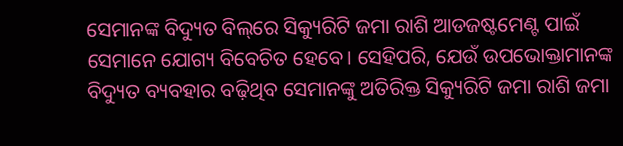ସେମାନଙ୍କ ବିଦ୍ୟୁତ ବିଲ୍‌ରେ ସିକ୍ୟୁରିଟି ଜମା ରାଶି ଆଡଜଷ୍ଟମେଣ୍ଟ ପାଇଁ ସେମାନେ ଯୋଗ୍ୟ ବିବେଚିତ ହେବେ। ସେହିପରି, ଯେଉଁ ଉପଭୋକ୍ତାମାନଙ୍କ ବିଦ୍ୟୁତ ବ୍ୟବହାର ବଢ଼ିଥିବ ସେମାନଙ୍କୁ ଅତିରିକ୍ତ ସିକ୍ୟୁରିଟି ଜମା ରାଶି ଜମା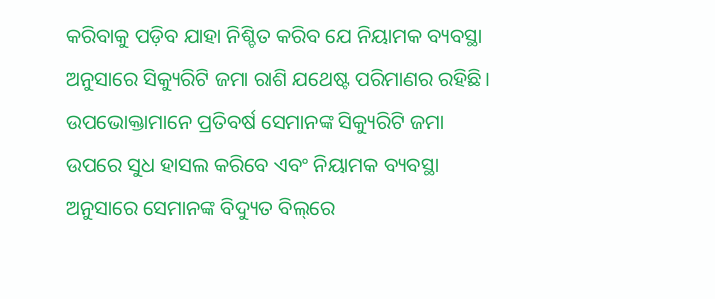କରିବାକୁ ପଡ଼ିବ ଯାହା ନିଶ୍ଚିତ କରିବ ଯେ ନିୟାମକ ବ୍ୟବସ୍ଥା ଅନୁସାରେ ସିକ୍ୟୁରିଟି ଜମା ରାଶି ଯଥେଷ୍ଟ ପରିମାଣର ରହିଛି।
ଉପଭୋକ୍ତାମାନେ ପ୍ରତିବର୍ଷ ସେମାନଙ୍କ ସିକ୍ୟୁରିଟି ଜମା ଉପରେ ସୁଧ ହାସଲ କରିବେ ଏବଂ ନିୟାମକ ବ୍ୟବସ୍ଥା ଅନୁସାରେ ସେମାନଙ୍କ ବିଦ୍ୟୁତ ବିଲ୍‌ରେ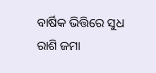ବାର୍ଷିକ ଭିତ୍ତିରେ ସୁଧ ରାଶି ଜମା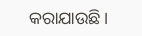କରାଯାଉଛି।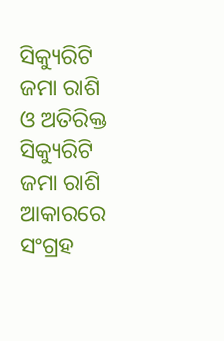ସିକ୍ୟୁରିଟି ଜମା ରାଶି ଓ ଅତିରିକ୍ତ ସିକ୍ୟୁରିଟି ଜମା ରାଶି ଆକାରରେ ସଂଗ୍ରହ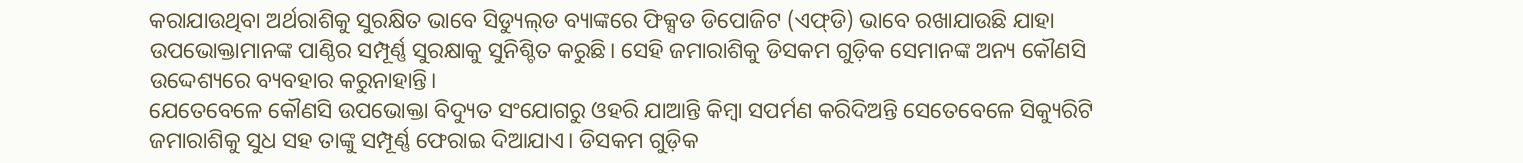କରାଯାଉଥିବା ଅର୍ଥରାଶିକୁ ସୁରକ୍ଷିତ ଭାବେ ସିଡ୍ୟୁଲ୍‌ଡ ବ୍ୟାଙ୍କରେ ଫିକ୍ସଡ ଡିପୋଜିଟ (ଏଫ୍‌ଡି) ଭାବେ ରଖାଯାଉଛି ଯାହା ଉପଭୋକ୍ତାମାନଙ୍କ ପାଣ୍ଠିର ସମ୍ପୂର୍ଣ୍ଣ ସୁରକ୍ଷାକୁ ସୁନିଶ୍ଚିତ କରୁଛି। ସେହି ଜମାରାଶିକୁ ଡିସକମ ଗୁଡ଼ିକ ସେମାନଙ୍କ ଅନ୍ୟ କୌଣସି ଉଦ୍ଦେଶ୍ୟରେ ବ୍ୟବହାର କରୁନାହାନ୍ତି।
ଯେତେବେଳେ କୌଣସି ଉପଭୋକ୍ତା ବିଦ୍ୟୁତ ସଂଯୋଗରୁ ଓହରି ଯାଆନ୍ତି କିମ୍ବା ସପର୍ମଣ କରିଦିଅନ୍ତି ସେତେବେଳେ ସିକ୍ୟୁରିଟି ଜମାରାଶିକୁ ସୁଧ ସହ ତାଙ୍କୁ ସମ୍ପୂର୍ଣ୍ଣ ଫେରାଇ ଦିଆଯାଏ। ଡିସକମ ଗୁଡ଼ିକ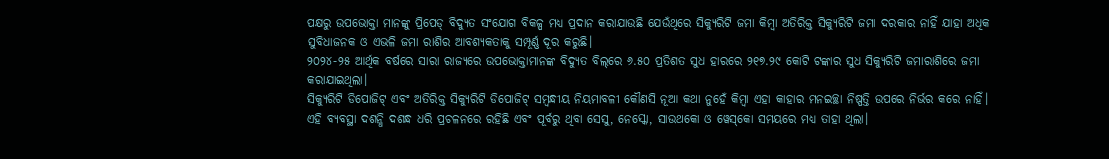ପକ୍ଷରୁ ଉପଭୋକ୍ତା ମାନଙ୍କୁ ପ୍ରିପେଡ୍ ବିଦ୍ୟୁତ ସଂଯୋଗ ବିକଳ୍ପ ମଧ୍ୟ ପ୍ରଦାନ କରାଯାଉଛି ଯେଉଁଥିରେ ସିକ୍ୟୁରିଟି ଜମା କିମ୍ବା ଅତିରିକ୍ତ ସିକ୍ୟୁରିଟି ଜମା ଦରକାର ନାହିଁ ଯାହା ଅଧିକ ସୁବିଧାଜନକ ଓ ଏଭଳି ଜମା ରାଶିର ଆବଶ୍ୟକତାକୁ ସମ୍ପୂର୍ଣ୍ଣ ଦୂର କରୁଛି।
୨୦୨୪-୨୫ ଆର୍ଥିକ ବର୍ଷରେ ସାରା ରାଜ୍ୟରେ ଉପଭୋକ୍ତାମାନଙ୍କ ବିଦ୍ୟୁତ ବିଲ୍‌ରେ ୬.୫୦ ପ୍ରତିଶତ ସୁଧ ହାରରେ ୨୧୭.୨୯ କୋଟି ଟଙ୍କାର ସୁଧ ସିକ୍ୟୁରିଟି ଜମାରାଶିରେ ଜମା କରାଯାଇଥିଲା।
ସିକ୍ୟୁରିଟି ଡିପୋଜିଟ୍ ଏବଂ ଅତିରିକ୍ତ ସିକ୍ୟୁରିଟି ଡିପୋଜିଟ୍ ସମ୍ବନ୍ଧୀୟ ନିୟମାବଳୀ କୌଣସି ନୂଆ କଥା ନୁହେଁ କିମ୍ବା ଏହା କାହାର ମନଇଚ୍ଛା ନିଷ୍ପତ୍ତି ଉପରେ ନିର୍ଭର କରେ ନାହିଁ। ଏହି ବ୍ୟବସ୍ଥା ଦଶନ୍ଧି ଦଶନ୍ଧ ଧରି ପ୍ରଚଳନରେ ରହିଛି ଏବଂ ପୂର୍ବରୁ ଥିବା ସେସୁ, ନେସ୍କୋ, ସାଉଥକୋ ଓ ୱେସ୍‌କୋ ସମୟରେ ମଧ୍ୟ ତାହା ଥିଲା।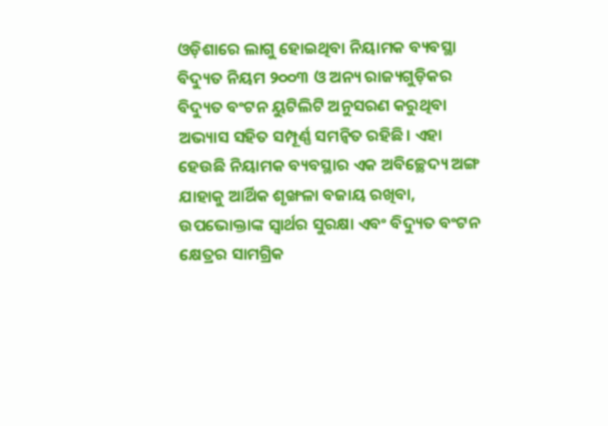ଓଡ଼ିଶାରେ ଲାଗୁ ହୋଇଥିବା ନିୟାମକ ବ୍ୟବସ୍ଥା ବିଦ୍ୟୁତ ନିୟମ ୨୦୦୩ ଓ ଅନ୍ୟ ରାଜ୍ୟଗୁଡ଼ିକର ବିଦ୍ୟୁତ ବଂଟନ ୟୁଟିଲିଟି ଅନୁସରଣ କରୁଥିବା ଅଭ୍ୟାସ ସହିତ ସମ୍ପୂର୍ଣ୍ଣ ସମନ୍ୱିତ ରହିଛି। ଏହା ହେଉଛି ନିୟାମକ ବ୍ୟବସ୍ଥାର ଏକ ଅବିଚ୍ଛେଦ୍ୟ ଅଙ୍ଗ ଯାହାକୁ ଆର୍ଥିକ ଶୃଙ୍ଖଳା ବଜାୟ ରଖିବା, ଉପଭୋକ୍ତାଙ୍କ ସ୍ୱାର୍ଥର ସୁରକ୍ଷା ଏବଂ ବିଦ୍ୟୁତ ବଂଟନ କ୍ଷେତ୍ରର ସାମଗ୍ରିକ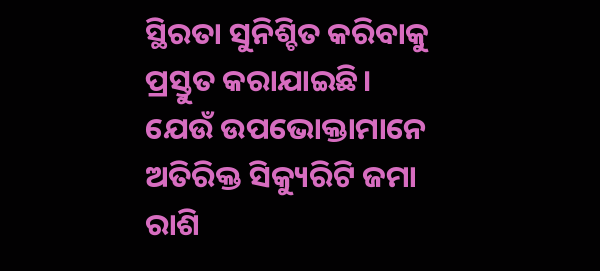ସ୍ଥିରତା ସୁନିଶ୍ଚିତ କରିବାକୁ ପ୍ରସ୍ତୁତ କରାଯାଇଛି।
ଯେଉଁ ଉପଭୋକ୍ତାମାନେ ଅତିରିକ୍ତ ସିକ୍ୟୁରିଟି ଜମା ରାଶି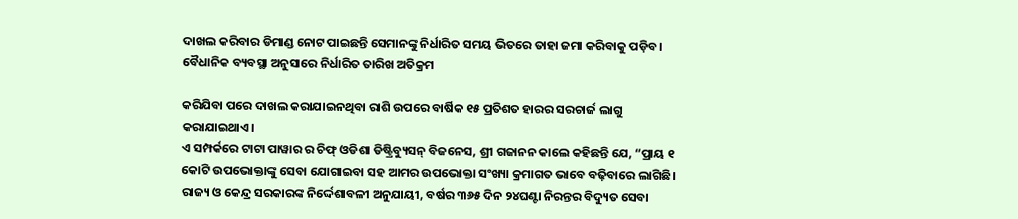ଦାଖଲ କରିବାର ଡିମାଣ୍ଡ ନୋଟ ପାଇଛନ୍ତି ସେମାନଙ୍କୁ ନିର୍ଧାରିତ ସମୟ ଭିତରେ ତାହା ଜମା କରିବାକୁ ପଡ଼ିବ। ବୈଧାନିକ ବ୍ୟବସ୍ଥା ଅନୁସାରେ ନିର୍ଧାରିତ ତାରିଖ ଅତିକ୍ରମ

କରିଯିବା ପରେ ଦାଖଲ କରାଯାଇନଥିବା ରାଶି ଉପରେ ବାର୍ଷିକ ୧୫ ପ୍ରତିଶତ ହାରର ସରଚାର୍ଜ ଲାଗୁ କରାଯାଇଥାଏ।
ଏ ସମ୍ପର୍କରେ ଟାଟା ପାୱାର ର ଚିଫ୍ ଓଡିଶା ଡିଷ୍ଟ୍ରିବ୍ୟୁସନ୍ ବିଜନେସ, ଶ୍ରୀ ଗଜାନନ କାଲେ କହିଛନ୍ତି ଯେ, “ପ୍ରାୟ ୧ କୋଟି ଉପଭୋକ୍ତାଙ୍କୁ ସେବା ଯୋଗାଇବା ସହ ଆମର ଉପଭୋକ୍ତା ସଂଖ୍ୟା କ୍ରମାଗତ ଭାବେ ବଢ଼ିବାରେ ଲାଗିଛି। ରାଜ୍ୟ ଓ କେନ୍ଦ୍ର ସରକାରଙ୍କ ନିର୍ଦ୍ଦେଶାବଳୀ ଅନୁଯାୟୀ, ବର୍ଷର ୩୬୫ ଦିନ ୨୪ଘଣ୍ଟା ନିରନ୍ତର ବିଦ୍ୟୁତ ସେବା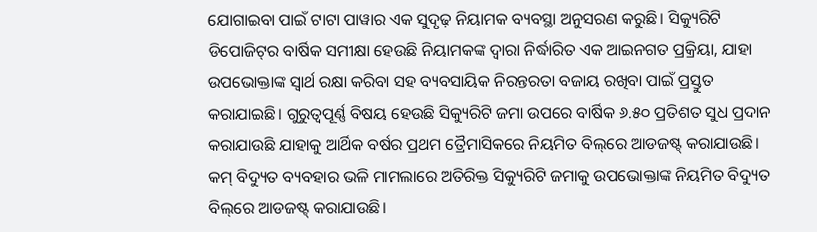ଯୋଗାଇବା ପାଇଁ ଟାଟା ପାୱାର ଏକ ସୁଦୃଢ଼ ନିୟାମକ ବ୍ୟବସ୍ଥା ଅନୁସରଣ କରୁଛି। ସିକ୍ୟୁରିଟି ଡିପୋଜିଟ୍‌ର ବାର୍ଷିକ ସମୀକ୍ଷା ହେଉଛି ନିୟାମକଙ୍କ ଦ୍ୱାରା ନିର୍ଦ୍ଧାରିତ ଏକ ଆଇନଗତ ପ୍ରକ୍ରିୟା, ଯାହା ଉପଭୋକ୍ତାଙ୍କ ସ୍ୱାର୍ଥ ରକ୍ଷା କରିବା ସହ ବ୍ୟବସାୟିକ ନିରନ୍ତରତା ବଜାୟ ରଖିବା ପାଇଁ ପ୍ରସ୍ତୁତ କରାଯାଇଛି। ଗୁରୁତ୍ୱପୂର୍ଣ୍ଣ ବିଷୟ ହେଉଛି ସିକ୍ୟୁରିଟି ଜମା ଉପରେ ବାର୍ଷିକ ୬.୫୦ ପ୍ରତିଶତ ସୁଧ ପ୍ରଦାନ କରାଯାଉଛି ଯାହାକୁ ଆର୍ଥିକ ବର୍ଷର ପ୍ରଥମ ତ୍ରୈମାସିକରେ ନିୟମିତ ବିଲ୍‌ରେ ଆଡଜଷ୍ଟ୍ କରାଯାଉଛି। କମ୍ ବିଦ୍ୟୁତ ବ୍ୟବହାର ଭଳି ମାମଲାରେ ଅତିରିକ୍ତ ସିକ୍ୟୁରିଟି ଜମାକୁ ଉପଭୋକ୍ତାଙ୍କ ନିୟମିତ ବିଦ୍ୟୁତ ବିଲ୍‌ରେ ଆଡଜଷ୍ଟ୍ କରାଯାଉଛି।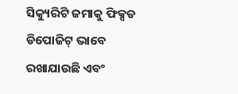ସିକ୍ୟୁରିଟି ଜମାକୁ ଫିକ୍ସଡ ଡିପୋଜିଟ୍ ଭାବେ ରଖାଯାଉଛି ଏବଂ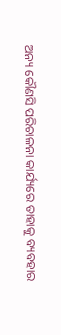ଅନ୍ୟ କୌଣସି ପରିଚାଳନା କାର୍ଯ୍ୟରେ ତାହାକୁ ବ୍ୟବହାର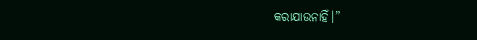କରାଯାଉନାହିଁ।”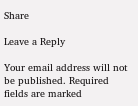Share

Leave a Reply

Your email address will not be published. Required fields are marked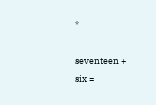*

seventeen + six =